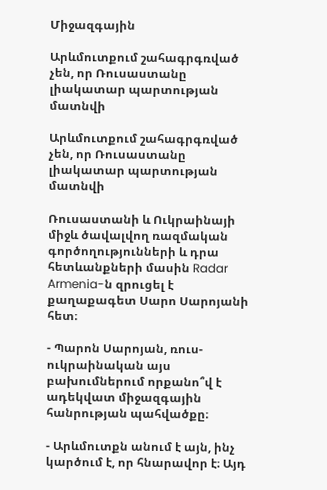Միջազգային

Արևմուտքում շահագրգռված չեն, որ Ռուսաստանը լիակատար պարտության մատնվի

Արևմուտքում շահագրգռված չեն, որ Ռուսաստանը լիակատար պարտության մատնվի

Ռուսաստանի և Ուկրաինայի միջև ծավալվող ռազմական գործողությունների և դրա հետևանքների մասին Radar Armenia-ն զրուցել է քաղաքագետ Սարո Սարոյանի հետ։

- Պարոն Սարոյան, ռուս-ուկրաինական այս բախումներում որքանո՞վ է ադեկվատ միջազգային հանրության պահվածքը։

- Արևմուտքն անում է այն, ինչ կարծում է, որ հնարավոր է։ Այդ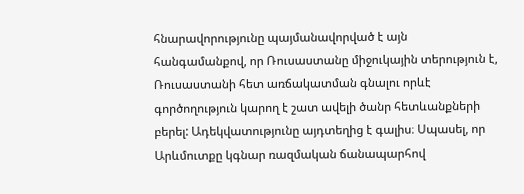հնարավորությունը պայմանավորված է այն հանգամանքով, որ Ռուսաստանը միջուկային տերություն է, Ռուսաստանի հետ առճակատման գնալու որևէ գործողություն կարող է շատ ավելի ծանր հետևանքների բերել: Ադեկվատությունը այդտեղից է գալիս։ Սպասել, որ Արևմուտքը կգնար ռազմական ճանապարհով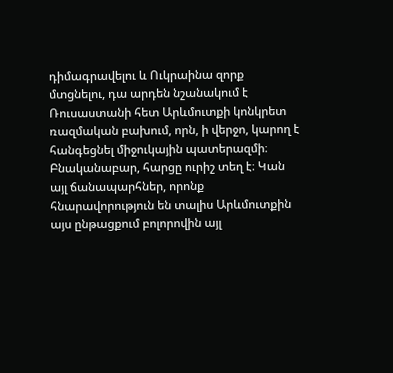դիմագրավելու և Ուկրաինա զորք մտցնելու, դա արդեն նշանակում է Ռուսաստանի հետ Արևմուտքի կոնկրետ ռազմական բախում, որն, ի վերջո, կարող է հանգեցնել միջուկային պատերազմի։ Բնականաբար, հարցը ուրիշ տեղ է։ Կան այլ ճանապարհներ, որոնք հնարավորություն են տալիս Արևմուտքին այս ընթացքում բոլորովին այլ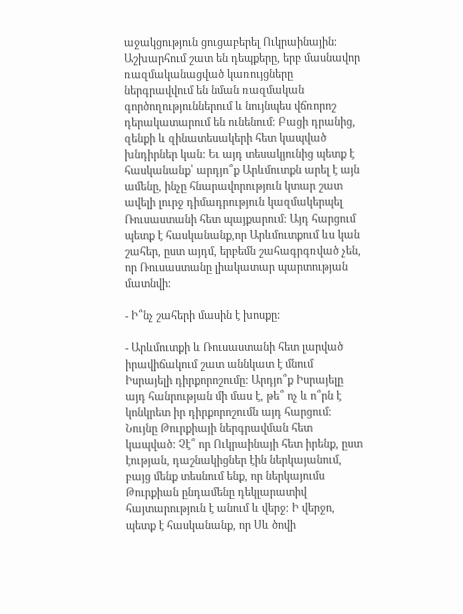աջակցություն ցուցաբերել Ուկրաինային։ Աշխարհում շատ են դեպքերը, երբ մասնավոր ռազմականացված կառույցները ներգրավվում են նման ռազմական գործողություններում և նույնպես վճռորոշ դերակատարում են ունենում։ Բացի դրանից, զենքի և զինատեսակերի հետ կապված  խնդիրներ կան: Եւ այդ տեսակյունից պետք է հասկանանք՝ արդյո՞ք Արևմուտքն արել է այն ամենը, ինչը հնարավորություն կտար շատ ավելի լուրջ դիմադրություն կազմակերպել Ռուսաստանի հետ պայքարում։ Այդ հարցում պետք է հասկանանք,որ Արևմուտքում ևս կան շահեր, ըստ այդմ, երբեմն շահագրգռված չեն, որ Ռուսաստանը լիակատար պարտության մատնվի։

- Ի՞նչ շահերի մասին է խոսքը:

- Արևմուտքի և Ռուսաստանի հետ լարված իրավիճակում շատ աննկատ է մնում Իսրայելի դիրքորոշումը: Արդյո՞ք Իսրայելը այդ հանրության մի մաս է, թե՞ ոչ և ո՞րն է կոնկրետ իր դիրքորոշումն այդ հարցում։ Նույնը Թուրքիայի ներգրավման հետ կապված: Չէ՞ որ Ուկրաինայի հետ իրենք, ըստ էության, դաշնակիցներ էին ներկայանում, բայց մենք տեսնում ենք, որ ներկայումս Թուրքիան ընդամենը դեկլարատիվ հայտարություն է անում և վերջ։ Ի վերջո, պետք է հասկանանք, որ Սև ծովի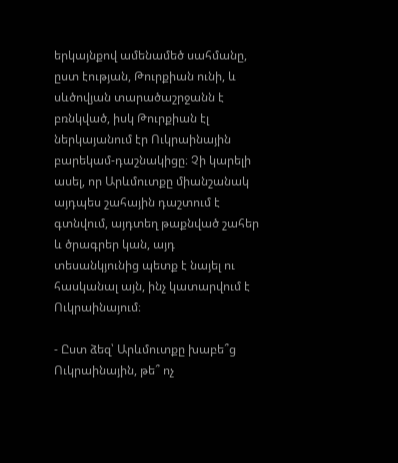երկայնքով ամենամեծ սահմանը, ըստ էության, Թուրքիան ունի, և սևծովյան տարածաշրջանն է բռնկված, իսկ Թուրքիան էլ ներկայանում էր Ուկրաինային բարեկամ-դաշնակիցը։ Չի կարելի ասել, որ Արևմուտքը միանշանակ այդպես շահային դաշտում է գտնվում, այդտեղ թաքնված շահեր և ծրագրեր կան, այդ տեսանկյունից պետք է նայել ու հասկանալ այն, ինչ կատարվում է Ուկրաինայում։

- Ըստ ձեզ՝ Արևմուտքը խաբե՞ց Ուկրաինային, թե՞ ոչ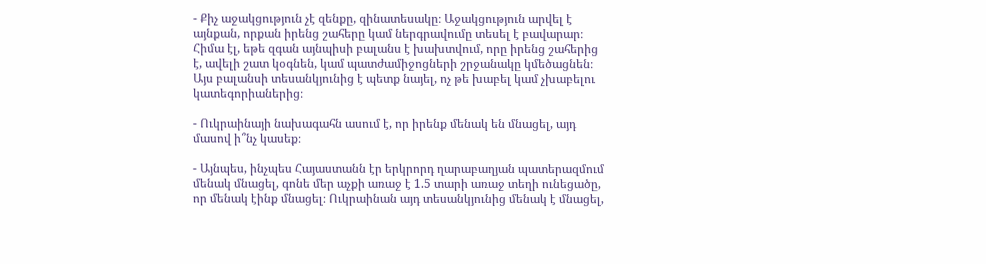- Քիչ աջակցություն չէ զենքը, զինատեսակը։ Աջակցություն արվել է այնքան, որքան իրենց շահերը կամ ներգրավումը տեսել է բավարար։ Հիմա էլ, եթե զգան այնպիսի բալանս է խախտվում, որը իրենց շահերից է, ավելի շատ կօգնեն, կամ պատժամիջոցների շրջանակը կմեծացնեն։ Այս բալանսի տեսանկյունից է պետք նայել, ոչ թե խաբել կամ չխաբելու կատեգորիաներից։

- Ուկրաինայի նախագահն ասում է, որ իրենք մենակ են մնացել, այդ մասով ի՞նչ կասեք։

- Այնպես, ինչպես Հայաստանն էր երկրորդ ղարաբաղյան պատերազմում մենակ մնացել, գոնե մեր աչքի առաջ է 1.5 տարի առաջ տեղի ունեցածը, որ մենակ էինք մնացել։ Ուկրաինան այդ տեսանկյունից մենակ է մնացել,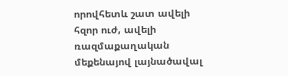որովհետև շատ ավելի հզոր ուժ, ավելի ռազմաքաղական մեքենայով լայնածավալ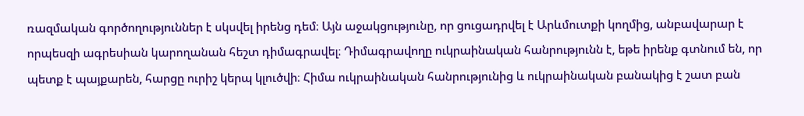ռազմական գործողություններ է սկսվել իրենց դեմ։ Այն աջակցությունը, որ ցուցադրվել է Արևմուտքի կողմից, անբավարար է որպեսզի ագրեսիան կարողանան հեշտ դիմագրավել։ Դիմագրավողը ուկրաինական հանրությունն է, եթե իրենք գտնում են, որ պետք է պայքարեն, հարցը ուրիշ կերպ կլուծվի։ Հիմա ուկրաինական հանրությունից և ուկրաինական բանակից է շատ բան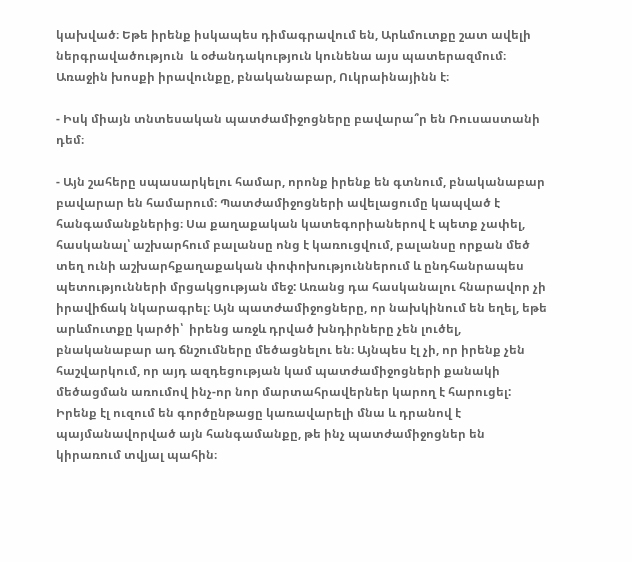կախված։ Եթե իրենք իսկապես դիմագրավում են, Արևմուտքը շատ ավելի ներգրավածություն  և օժանդակություն կունենա այս պատերազմում։ Առաջին խոսքի իրավունքը, բնականաբար, Ուկրաինայինն է։

- Իսկ միայն տնտեսական պատժամիջոցները բավարա՞ր են Ռուսաստանի դեմ։

- Այն շահերը սպասարկելու համար, որոնք իրենք են գտնում, բնականաբար բավարար են համարում։ Պատժամիջոցների ավելացումը կապված է հանգամանքներից։ Սա քաղաքական կատեգորիաներով է պետք չափել, հասկանալ՝ աշխարհում բալանսը ոնց է կառուցվում, բալանսը որքան մեծ տեղ ունի աշխարհքաղաքական փոփոխություններում և ընդհանրապես պետությունների մրցակցության մեջ: Առանց դա հասկանալու հնարավոր չի իրավիճակ նկարագրել։ Այն պատժամիջոցները, որ նախկինում են եղել, եթե արևմուտքը կարծի՝  իրենց առջև դրված խնդիրները չեն լուծել, բնականաբար ադ ճնշումները մեծացնելու են։ Այնպես էլ չի, որ իրենք չեն հաշվարկում, որ այդ ազդեցության կամ պատժամիջոցների քանակի մեծացման առումով ինչ-որ նոր մարտահրավերներ կարող է հարուցել: Իրենք էլ ուզում են գործընթացը կառավարելի մնա և դրանով է պայմանավորված այն հանգամանքը, թե ինչ պատժամիջոցներ են կիրառում տվյալ պահին։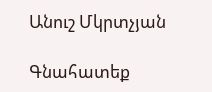Անուշ Մկրտչյան

Գնահատեք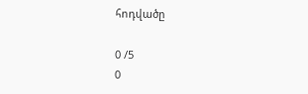հոդվածը

0 /5
0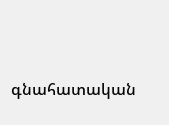գնահատական